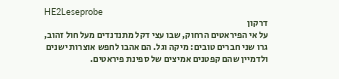HE2Leseprobe
דרקון
על אי הפיראטים הרחוק, שבו עצי דקל מתנדנדים מעל חול זהוב, גרו שני חברים טובים: מיקה וגל. הם אהבו לחפש אוצרות ישנים ולדמיין שהם קפטנים אמיצים של ספינת פיראטים.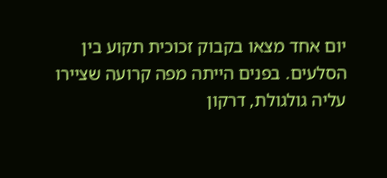יום אחד מצאו בקבוק זכוכית תקוע בין הסלעים. בפנים הייתה מפה קרועה שציירו עליה גולגולת, דרקון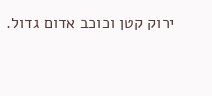ירוק קטן וכוכב אדום גדול.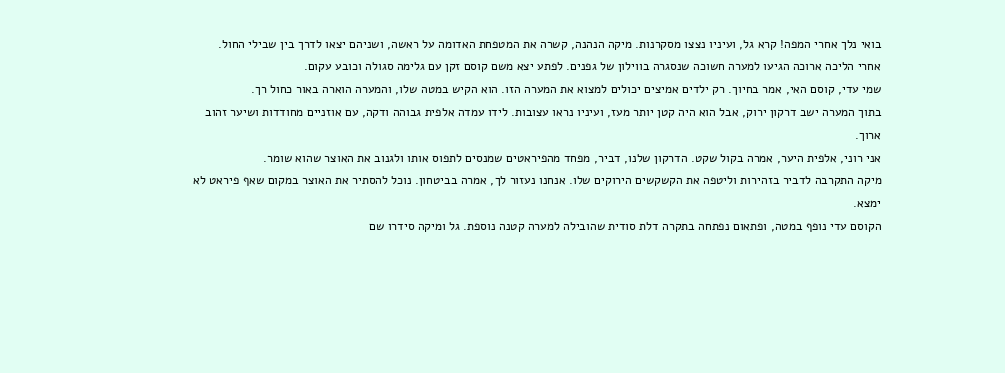בואי נלך אחרי המפה! קרא גל, ועיניו נצצו מסקרנות. מיקה הנהנה, קשרה את המטפחת האדומה על ראשה, ושניהם יצאו לדרך בין שבילי החול.
אחרי הליכה ארוכה הגיעו למערה חשוכה שנסגרה בווילון של גפנים. לפתע יצא משם קוסם זקן עם גלימה סגולה וכובע עקום.
שמי עדי, קוסם האי, אמר בחיוך. רק ילדים אמיצים יכולים למצוא את המערה הזו. הוא הקיש במטה שלו, והמערה הוארה באור כחול רך.
בתוך המערה ישב דרקון ירוק, אבל הוא היה קטן יותר מעז, ועיניו נראו עצובות. לידו עמדה אלפית גבוהה ודקה, עם אוזניים מחודדות ושיער זהוב ארוך.
אני רוני, אלפית היער, אמרה בקול שקט. הדרקון שלנו, דביר, מפחד מהפיראטים שמנסים לתפוס אותו ולגנוב את האוצר שהוא שומר.
מיקה התקרבה לדביר בזהירות וליטפה את הקשקשים הירוקים שלו. אנחנו נעזור לך, אמרה בביטחון. נוכל להסתיר את האוצר במקום שאף פיראט לא ימצא.
הקוסם עדי נופף במטה, ופתאום נפתחה בתקרה דלת סודית שהובילה למערה קטנה נוספת. גל ומיקה סידרו שם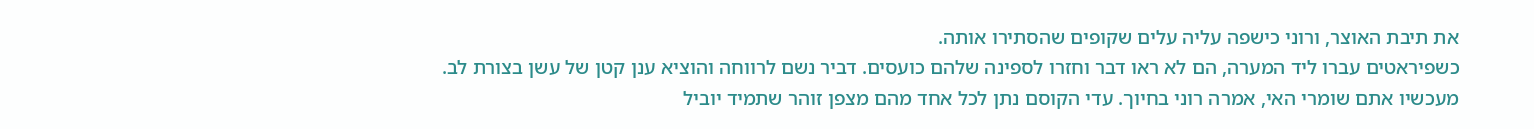את תיבת האוצר, ורוני כישפה עליה עלים שקופים שהסתירו אותה.
כשפיראטים עברו ליד המערה, הם לא ראו דבר וחזרו לספינה שלהם כועסים. דביר נשם לרווחה והוציא ענן קטן של עשן בצורת לב.
מעכשיו אתם שומרי האי, אמרה רוני בחיוך. עדי הקוסם נתן לכל אחד מהם מצפן זוהר שתמיד יוביל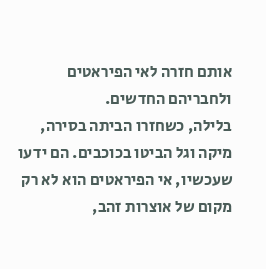אותם חזרה לאי הפיראטים ולחבריהם החדשים.
בלילה, כשחזרו הביתה בסירה, מיקה וגל הביטו בכוכבים. הם ידעו שעכשיו, אי הפיראטים הוא לא רק מקום של אוצרות זהב,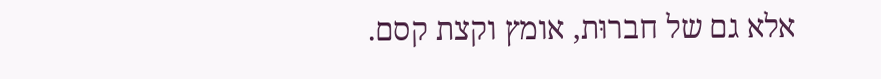אלא גם של חברוּת, אומץ וקצת קסם.